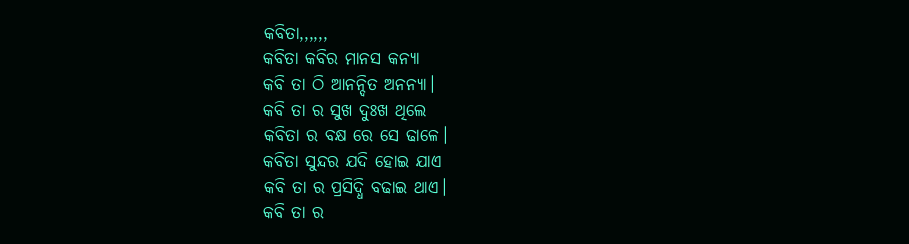କବିତା,,,,,,
କବିତା କବିର ମାନସ କନ୍ୟା
କବି ତା ଠି ଆନନ୍ଦିତ ଅନନ୍ୟା।
କବି ତା ର ସୁଖ ଦୁଃଖ ଥିଲେ
କବିତା ର ବକ୍ଷ ରେ ସେ ଢାଳେ।
କବିତା ସୁନ୍ଦର ଯଦି ହୋଇ ଯାଏ
କବି ତା ର ପ୍ରସିଦ୍ଧି ବଢାଇ ଥାଏ।
କବି ତା ର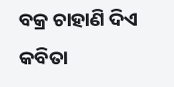ବକ୍ର ଚାହାଣି ଦିଏ
କବିତା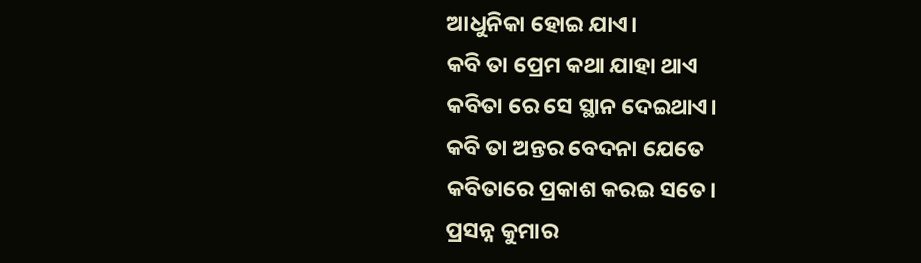ଆଧୁନିକା ହୋଇ ଯାଏ।
କବି ତା ପ୍ରେମ କଥା ଯାହା ଥାଏ
କବିତା ରେ ସେ ସ୍ଥାନ ଦେଇଥାଏ।
କବି ତା ଅନ୍ତର ବେଦନା ଯେତେ
କବିତାରେ ପ୍ରକାଶ କରଇ ସତେ।
ପ୍ରସନ୍ନ କୁମାର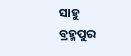ସାହୁ
ବ୍ରହ୍ମପୁର